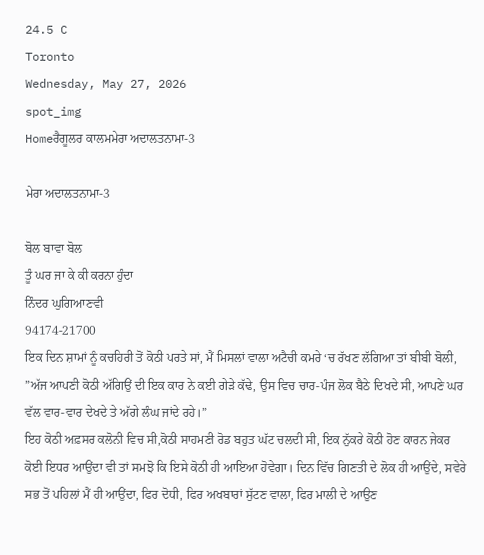24.5 C
Toronto
Wednesday, May 27, 2026
spot_img
Homeਰੈਗੂਲਰ ਕਾਲਮਮੇਰਾ ਅਦਾਲਤਨਾਮਾ-3

ਮੇਰਾ ਅਦਾਲਤਨਾਮਾ-3

ਬੋਲ ਬਾਵਾ ਬੋਲ
ਤੂੰ ਘਰ ਜਾ ਕੇ ਕੀ ਕਰਨਾ ਹੁੰਦਾ
ਨਿੰਦਰ ਘੁਗਿਆਣਵੀ
94174-21700
ਇਕ ਦਿਨ ਸ਼ਾਮਾਂ ਨੂੰ ਕਚਹਿਰੀ ਤੋਂ ਕੋਠੀ ਪਰਤੇ ਸਾਂ, ਮੈਂ ਮਿਸਲਾਂ ਵਾਲਾ ਅਟੈਚੀ ਕਮਰੇ ‘ਚ ਰੱਖਣ ਲੱਗਿਆ ਤਾਂ ਬੀਬੀ ਬੋਲੀ, ”ਅੱਜ ਆਪਣੀ ਕੋਠੀ ਅੱਗਿਉਂ ਦੀ ਇਕ ਕਾਰ ਨੇ ਕਈ ਗੇੜੇ ਕੱਢੇ, ਉਸ ਵਿਚ ਚਾਰ-ਪੰਜ ਲੋਕ ਬੈਠੇ ਦਿਖਦੇ ਸੀ, ਆਪਣੇ ਘਰ ਵੱਲ ਵਾਰ-ਵਾਰ ਦੇਖਦੇ ਤੇ ਅੱਗੇ ਲੰਘ ਜਾਂਦੇ ਰਹੇ।”
ਇਹ ਕੋਠੀ ਅਫ਼ਸਰ ਕਲੋਨੀ ਵਿਚ ਸੀ,ਕੋਠੀ ਸਾਹਮਣੀ ਰੋਡ ਬਹੁਤ ਘੱਟ ਚਲਦੀ ਸੀ, ਇਕ ਨੁੱਕਰੇ ਕੋਠੀ ਹੋਣ ਕਾਰਨ ਜੇਕਰ ਕੋਈ ਇਧਰ ਆਉਂਦਾ ਵੀ ਤਾਂ ਸਮਝੋ ਕਿ ਇਸੇ ਕੋਠੀ ਹੀ ਆਇਆ ਹੋਵੇਗਾ। ਦਿਨ ਵਿੱਚ ਗਿਣਤੀ ਦੇ ਲੋਕ ਹੀ ਆਉਂਦੇ, ਸਵੇਰੇ ਸਭ ਤੋਂ ਪਹਿਲਾਂ ਮੈਂ ਹੀ ਆਉਂਦਾ, ਫਿਰ ਦੋਧੀ, ਫਿਰ ਅਖਬਾਰਾਂ ਸੁੱਟਣ ਵਾਲਾ, ਫਿਰ ਮਾਲੀ ਦੇ ਆਉਣ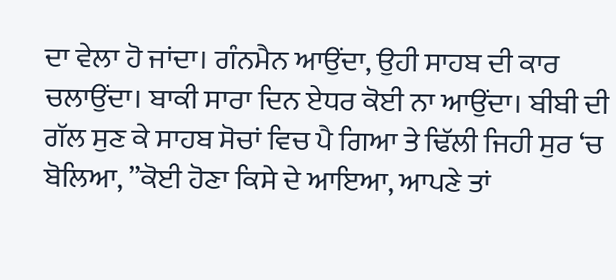ਦਾ ਵੇਲਾ ਹੋ ਜਾਂਦਾ। ਗੰਨਮੈਨ ਆਉਂਦਾ, ਉਹੀ ਸਾਹਬ ਦੀ ਕਾਰ ਚਲਾਉਂਦਾ। ਬਾਕੀ ਸਾਰਾ ਦਿਨ ਏਧਰ ਕੋਈ ਨਾ ਆਉਂਦਾ। ਬੀਬੀ ਦੀ ਗੱਲ ਸੁਣ ਕੇ ਸਾਹਬ ਸੋਚਾਂ ਵਿਚ ਪੈ ਗਿਆ ਤੇ ਢਿੱਲੀ ਜਿਹੀ ਸੁਰ ‘ਚ ਬੋਲਿਆ, ”ਕੋਈ ਹੋਣਾ ਕਿਸੇ ਦੇ ਆਇਆ, ਆਪਣੇ ਤਾਂ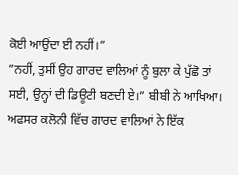ਕੋਈ ਆਉਂਦਾ ਈ ਨਹੀਂ।”
”ਨਹੀਂ, ਤੁਸੀਂ ਉਹ ਗਾਰਦ ਵਾਲਿਆਂ ਨੂੰ ਬੁਲਾ ਕੇ ਪੁੱਛੋ ਤਾਂ ਸਈ, ਉਨ੍ਹਾਂ ਦੀ ਡਿਊਟੀ ਬਣਦੀ ਏ।” ਬੀਬੀ ਨੇ ਆਖਿਆ।
ਅਫਸਰ ਕਲੋਨੀ ਵਿੱਚ ਗਾਰਦ ਵਾਲਿਆਂ ਨੇ ਇੱਕ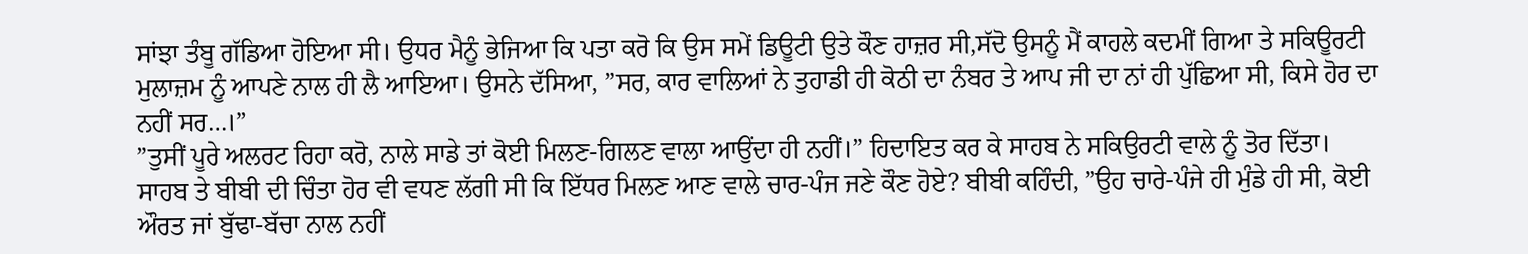ਸਾਂਝਾ ਤੰਬੂ ਗੱਡਿਆ ਹੋਇਆ ਸੀ। ਉਧਰ ਮੈਨੂੰ ਭੇਜਿਆ ਕਿ ਪਤਾ ਕਰੋ ਕਿ ਉਸ ਸਮੇਂ ਡਿਊਟੀ ਉਤੇ ਕੌਣ ਹਾਜ਼ਰ ਸੀ,ਸੱਦੋ ਉਸਨੂੰ ਮੈਂ ਕਾਹਲੇ ਕਦਮੀਂ ਗਿਆ ਤੇ ਸਕਿਊਰਟੀ ਮੁਲਾਜ਼ਮ ਨੂੰ ਆਪਣੇ ਨਾਲ ਹੀ ਲੈ ਆਇਆ। ਉਸਨੇ ਦੱਸਿਆ, ”ਸਰ, ਕਾਰ ਵਾਲਿਆਂ ਨੇ ਤੁਹਾਡੀ ਹੀ ਕੋਠੀ ਦਾ ਨੰਬਰ ਤੇ ਆਪ ਜੀ ਦਾ ਨਾਂ ਹੀ ਪੁੱਛਿਆ ਸੀ, ਕਿਸੇ ਹੋਰ ਦਾ ਨਹੀਂ ਸਰ…।”
”ਤੁਸੀਂ ਪੂਰੇ ਅਲਰਟ ਰਿਹਾ ਕਰੋ, ਨਾਲੇ ਸਾਡੇ ਤਾਂ ਕੋਈ ਮਿਲਣ-ਗਿਲਣ ਵਾਲਾ ਆਉਂਦਾ ਹੀ ਨਹੀਂ।” ਹਿਦਾਇਤ ਕਰ ਕੇ ਸਾਹਬ ਨੇ ਸਕਿਉਰਟੀ ਵਾਲੇ ਨੂੰ ਤੋਰ ਦਿੱਤਾ। ਸਾਹਬ ਤੇ ਬੀਬੀ ਦੀ ਚਿੰਤਾ ਹੋਰ ਵੀ ਵਧਣ ਲੱਗੀ ਸੀ ਕਿ ਇੱਧਰ ਮਿਲਣ ਆਣ ਵਾਲੇ ਚਾਰ-ਪੰਜ ਜਣੇ ਕੌਣ ਹੋਏ? ਬੀਬੀ ਕਹਿੰਦੀ, ”ਉਹ ਚਾਰੇ-ਪੰਜੇ ਹੀ ਮੁੰਡੇ ਹੀ ਸੀ, ਕੋਈ ਔਰਤ ਜਾਂ ਬੁੱਢਾ-ਬੱਚਾ ਨਾਲ ਨਹੀਂ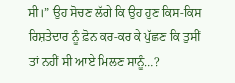ਸੀ।” ਉਹ ਸੋਚਣ ਲੱਗੇ ਕਿ ਉਹ ਹੁਣ ਕਿਸ-ਕਿਸ ਰਿਸ਼ਤੇਦਾਰ ਨੂੰ ਫ਼ੋਨ ਕਰ-ਕਰ ਕੇ ਪੁੱਛਣ ਕਿ ਤੁਸੀਂ ਤਾਂ ਨਹੀਂ ਸੀ ਆਏ ਮਿਲਣ ਸਾਨੂੰ…?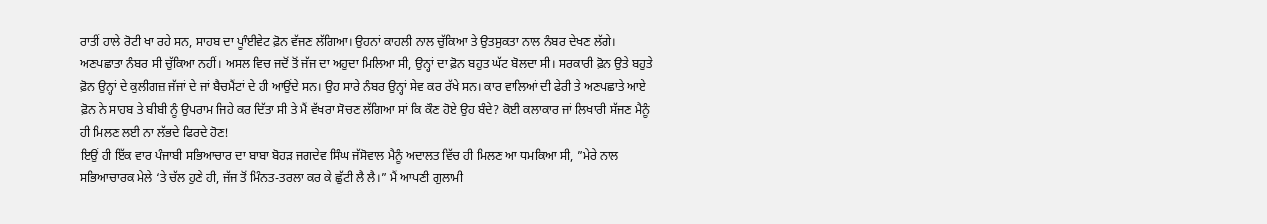ਰਾਤੀਂ ਹਾਲੇ ਰੋਟੀ ਖਾ ਰਹੇ ਸਨ, ਸਾਹਬ ਦਾ ਪੂਾੰਈਵੇਟ ਫ਼ੋਨ ਵੱਜਣ ਲੱਗਿਆ। ਉਹਨਾਂ ਕਾਹਲੀ ਨਾਲ ਚੁੱਕਿਆ ਤੇ ਉਤਸੁਕਤਾ ਨਾਲ ਨੰਬਰ ਦੇਖਣ ਲੱਗੇ। ਅਣਪਛਾਤਾ ਨੰਬਰ ਸੀ ਚੁੱਕਿਆ ਨਹੀਂ। ਅਸਲ ਵਿਚ ਜਦੋਂ ਤੋਂ ਜੱਜ ਦਾ ਅਹੁਦਾ ਮਿਲਿਆ ਸੀ, ਉਨ੍ਹਾਂ ਦਾ ਫ਼ੋਨ ਬਹੁਤ ਘੱਟ ਬੋਲਦਾ ਸੀ। ਸਰਕਾਰੀ ਫ਼ੋਨ ਉਤੇ ਬਹੁਤੇ ਫ਼ੋਨ ਉਨ੍ਹਾਂ ਦੇ ਕੁਲੀਗਜ਼ ਜੱਜਾਂ ਦੇ ਜਾਂ ਬੈਚਮੈਂਟਾਂ ਦੇ ਹੀ ਆਉਂਦੇ ਸਨ। ਉਹ ਸਾਰੇ ਨੰਬਰ ਉਨ੍ਹਾਂ ਸੇਵ ਕਰ ਰੱਖੇ ਸਨ। ਕਾਰ ਵਾਲਿਆਂ ਦੀ ਫੇਰੀ ਤੇ ਅਣਪਛਾਤੇ ਆਏ ਫ਼ੋਨ ਨੇ ਸਾਹਬ ਤੇ ਬੀਬੀ ਨੂੰ ਉਪਰਾਮ ਜਿਹੇ ਕਰ ਦਿੱਤਾ ਸੀ ਤੇ ਮੈਂ ਵੱਖਰਾ ਸੋਚਣ ਲੱਗਿਆ ਸਾਂ ਕਿ ਕੌਣ ਹੋਏ ਉਹ ਬੰਦੇ? ਕੋਈ ਕਲਾਕਾਰ ਜਾਂ ਲਿਖਾਰੀ ਸੱਜਣ ਮੈਨੂੰ ਹੀ ਮਿਲਣ ਲਈ ਨਾ ਲੱਭਦੇ ਫਿਰਦੇ ਹੋਣ!
ਇਉਂ ਹੀ ਇੱਕ ਵਾਰ ਪੰਜਾਬੀ ਸਭਿਆਚਾਰ ਦਾ ਬਾਬਾ ਬੋਹੜ ਜਗਦੇਵ ਸਿੰਘ ਜੱਸੋਵਾਲ ਮੈਨੂੰ ਅਦਾਲਤ ਵਿੱਚ ਹੀ ਮਿਲਣ ਆ ਧਮਕਿਆ ਸੀ, ”ਮੇਰੇ ਨਾਲ ਸਭਿਆਚਾਰਕ ਮੇਲੇ ‘ਤੇ ਚੱਲ ਹੁਣੇ ਹੀ, ਜੱਜ ਤੋਂ ਮਿੰਨਤ-ਤਰਲਾ ਕਰ ਕੇ ਛੁੱਟੀ ਲੈ ਲੈ।” ਮੈਂ ਆਪਣੀ ਗੁਲਾਮੀ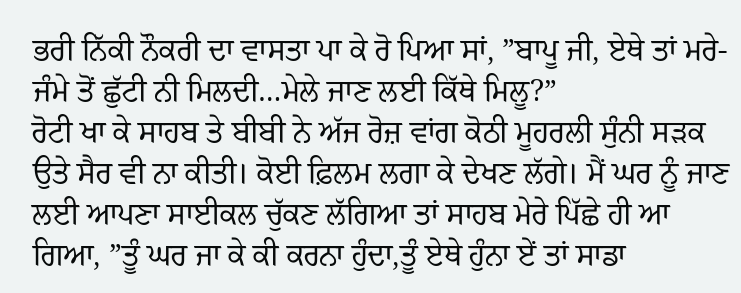ਭਰੀ ਨਿੱਕੀ ਨੌਕਰੀ ਦਾ ਵਾਸਤਾ ਪਾ ਕੇ ਰੋ ਪਿਆ ਸਾਂ, ”ਬਾਪੂ ਜੀ, ਏਥੇ ਤਾਂ ਮਰੇ-ਜੰਮੇ ਤੋਂ ਛੁੱਟੀ ਨੀ ਮਿਲਦੀ…ਮੇਲੇ ਜਾਣ ਲਈ ਕਿੱਥੇ ਮਿਲੂ?”
ਰੋਟੀ ਖਾ ਕੇ ਸਾਹਬ ਤੇ ਬੀਬੀ ਨੇ ਅੱਜ ਰੋਜ਼ ਵਾਂਗ ਕੋਠੀ ਮੂਹਰਲੀ ਸੁੰਨੀ ਸੜਕ ਉਤੇ ਸੈਰ ਵੀ ਨਾ ਕੀਤੀ। ਕੋਈ ਫ਼ਿਲਮ ਲਗਾ ਕੇ ਦੇਖਣ ਲੱਗੇ। ਮੈਂ ਘਰ ਨੂੰ ਜਾਣ ਲਈ ਆਪਣਾ ਸਾਈਕਲ ਚੁੱਕਣ ਲੱਗਿਆ ਤਾਂ ਸਾਹਬ ਮੇਰੇ ਪਿੱਛੇ ਹੀ ਆ ਗਿਆ, ”ਤੂੰ ਘਰ ਜਾ ਕੇ ਕੀ ਕਰਨਾ ਹੁੰਦਾ,ਤੂੰ ਏਥੇ ਹੁੰਨਾ ਏਂ ਤਾਂ ਸਾਡਾ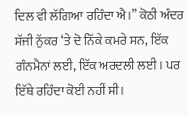ਦਿਲ ਵੀ ਲੱਗਿਆ ਰਹਿੰਦਾ ਐ।” ਕੋਠੀ ਅੰਦਰ ਸੱਜੀ ਨੁੱਕਰ ‘ਤੇ ਦੋ ਨਿੱਕੇ ਕਮਰੇ ਸਨ, ਇੱਕ ਗੰਨਮੈਨਾਂ ਲਈ, ਇੱਕ ਅਰਦਲੀ ਲਈ। ਪਰ ਇੱਥੇ ਰਹਿੰਦਾ ਕੋਈ ਨਹੀਂ ਸੀ।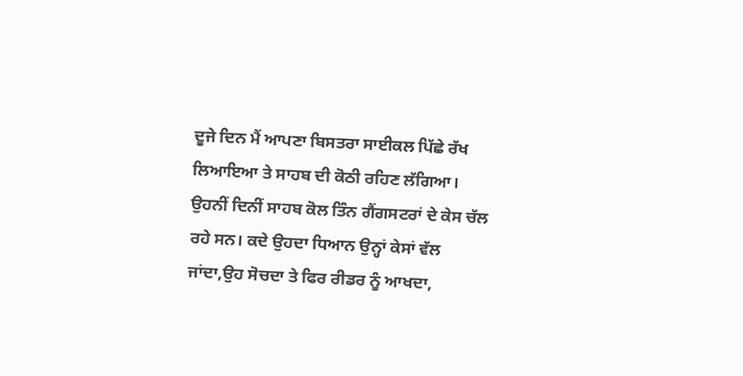ਦੂਜੇ ਦਿਨ ਮੈਂ ਆਪਣਾ ਬਿਸਤਰਾ ਸਾਈਕਲ ਪਿੱਛੇ ਰੱਖ ਲਿਆਇਆ ਤੇ ਸਾਹਬ ਦੀ ਕੋਠੀ ਰਹਿਣ ਲੱਗਿਆ। ਉਹਨੀਂ ਦਿਨੀਂ ਸਾਹਬ ਕੋਲ ਤਿੰਨ ਗੈਂਗਸਟਰਾਂ ਦੇ ਕੇਸ ਚੱਲ ਰਹੇ ਸਨ। ਕਦੇ ਉਹਦਾ ਧਿਆਨ ਉਨ੍ਹਾਂ ਕੇਸਾਂ ਵੱਲ ਜਾਂਦਾ,ਉਹ ਸੋਚਦਾ ਤੇ ਫਿਰ ਰੀਡਰ ਨੂੰ ਆਖਦਾ,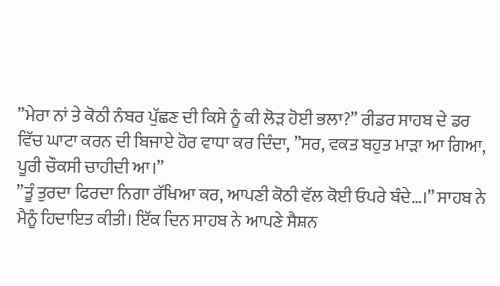”ਮੇਰਾ ਨਾਂ ਤੇ ਕੋਠੀ ਨੰਬਰ ਪੁੱਛਣ ਦੀ ਕਿਸੇ ਨੂੰ ਕੀ ਲੋੜ ਹੋਈ ਭਲਾ?” ਰੀਡਰ ਸਾਹਬ ਦੇ ਡਰ ਵਿੱਚ ਘਾਟਾ ਕਰਨ ਦੀ ਬਿਜਾਏ ਹੋਰ ਵਾਧਾ ਕਰ ਦਿੰਦਾ, ”ਸਰ, ਵਕਤ ਬਹੁਤ ਮਾੜਾ ਆ ਗਿਆ, ਪੂਰੀ ਚੌਕਸੀ ਚਾਹੀਦੀ ਆ।”
”ਤੂੰ ਤੁਰਦਾ ਫਿਰਦਾ ਨਿਗਾ ਰੱਖਿਆ ਕਰ, ਆਪਣੀ ਕੋਠੀ ਵੱਲ ਕੋਈ ਓਪਰੇ ਬੰਦੇ…।” ਸਾਹਬ ਨੇ ਮੈਨੂੰ ਹਿਦਾਇਤ ਕੀਤੀ। ਇੱਕ ਦਿਨ ਸਾਹਬ ਨੇ ਆਪਣੇ ਸੈਸ਼ਨ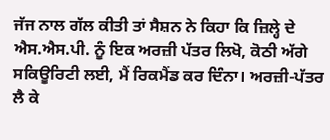ਜੱਜ ਨਾਲ ਗੱਲ ਕੀਤੀ ਤਾਂ ਸੈਸ਼ਨ ਨੇ ਕਿਹਾ ਕਿ ਜ਼ਿਲ੍ਹੇ ਦੇ ਐਸ.ਐਸ.ਪੀ. ਨੂੰ ਇਕ ਅਰਜ਼ੀ ਪੱਤਰ ਲਿਖੋ, ਕੋਠੀ ਅੱਗੇ ਸਕਿਊਰਿਟੀ ਲਈ, ਮੈਂ ਰਿਕਮੈਂਡ ਕਰ ਦਿੰਨਾ। ਅਰਜ਼ੀ-ਪੱਤਰ ਲੈ ਕੇ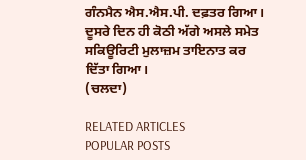ਗੰਨਮੈਨ ਐਸ.ਐਸ.ਪੀ. ਦਫ਼ਤਰ ਗਿਆ। ਦੂਸਰੇ ਦਿਨ ਹੀ ਕੋਠੀ ਅੱਗੇ ਅਸਲੇ ਸਮੇਤ ਸਕਿਊਰਿਟੀ ਮੁਲਾਜ਼ਮ ਤਾਇਨਾਤ ਕਰ ਦਿੱਤਾ ਗਿਆ।
(ਚਲਦਾ)

RELATED ARTICLES
POPULAR POSTS